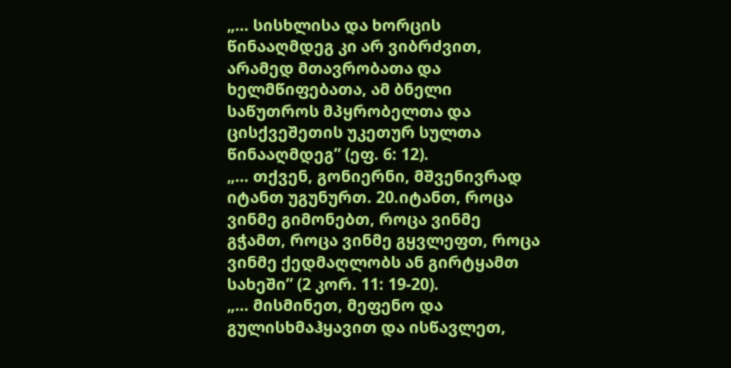„… სისხლისა და ხორცის წინააღმდეგ კი არ ვიბრძვით, არამედ მთავრობათა და ხელმწიფებათა, ამ ბნელი საწუთროს მპყრობელთა და ცისქვეშეთის უკეთურ სულთა წინააღმდეგ” (ეფ. 6: 12).
„… თქვენ, გონიერნი, მშვენივრად იტანთ უგუნურთ. 20.იტანთ, როცა ვინმე გიმონებთ, როცა ვინმე გჭამთ, როცა ვინმე გყვლეფთ, როცა ვინმე ქედმაღლობს ან გირტყამთ სახეში” (2 კორ. 11: 19-20).
„… მისმინეთ, მეფენო და გულისხმაჰყავით და ისწავლეთ,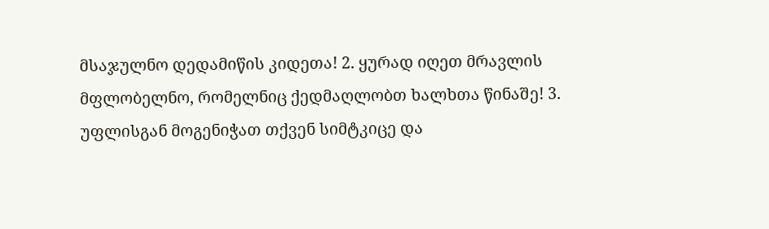მსაჯულნო დედამიწის კიდეთა! 2. ყურად იღეთ მრავლის მფლობელნო, რომელნიც ქედმაღლობთ ხალხთა წინაშე! 3. უფლისგან მოგენიჭათ თქვენ სიმტკიცე და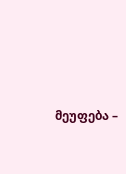მეუფება –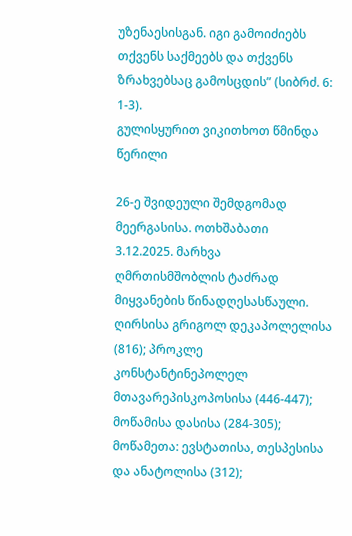უზენაესისგან. იგი გამოიძიებს თქვენს საქმეებს და თქვენს ზრახვებსაც გამოსცდის” (სიბრძ. 6: 1-3).
გულისყურით ვიკითხოთ წმინდა წერილი

26-ე შვიდეული შემდგომად მეერგასისა. ოთხშაბათი
3.12.2025. მარხვა
ღმრთისმშობლის ტაძრად მიყვანების წინადღესასწაული.
ღირსისა გრიგოლ დეკაპოლელისა (816); პროკლე კონსტანტინეპოლელ მთავარეპისკოპოსისა (446-447); მოწამისა დასისა (284-305); მოწამეთა: ევსტათისა, თესპესისა და ანატოლისა (312);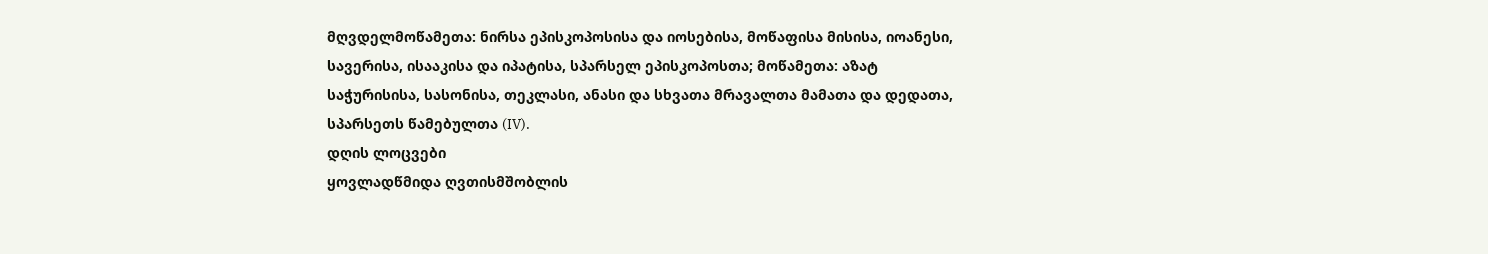მღვდელმოწამეთა: ნირსა ეპისკოპოსისა და იოსებისა, მოწაფისა მისისა, იოანესი, სავერისა, ისააკისა და იპატისა, სპარსელ ეპისკოპოსთა; მოწამეთა: აზატ საჭურისისა, სასონისა, თეკლასი, ანასი და სხვათა მრავალთა მამათა და დედათა, სპარსეთს წამებულთა (IV).
დღის ლოცვები
ყოვლადწმიდა ღვთისმშობლის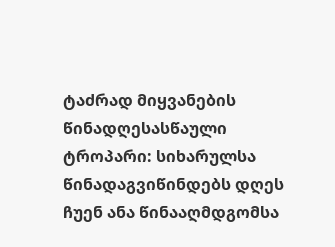ტაძრად მიყვანების წინადღესასწაული
ტროპარი: სიხარულსა წინადაგვიწინდებს დღეს ჩუენ ანა წინააღმდგომსა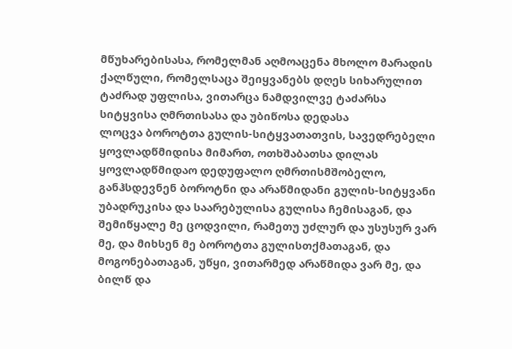მწუხარებისასა, რომელმან აღმოაცენა მხოლო მარადის ქალწული, რომელსაცა შეიყვანებს დღეს სიხარულით ტაძრად უფლისა, ვითარცა ნამდვილვე ტაძარსა სიტყვისა ღმრთისასა და უბიწოსა დედასა
ლოცვა ბოროტთა გულის-სიტყვათათვის, სავედრებელი ყოვლადწმიდისა მიმართ, ოთხშაბათსა დილას
ყოვლადწმიდაო დედუფალო ღმრთისმშობელო, განჰსდევნენ ბოროტნი და არაწმიდანი გულის-სიტყვანი უბადრუკისა და საარებულისა გულისა ჩემისაგან, და შემიწყალე მე ცოდვილი, რამეთუ უძლურ და უსუსურ ვარ მე, და მიხსენ მე ბოროტთა გულისთქმათაგან, და მოგონებათაგან, უწყი, ვითარმედ არაწმიდა ვარ მე, და ბილწ და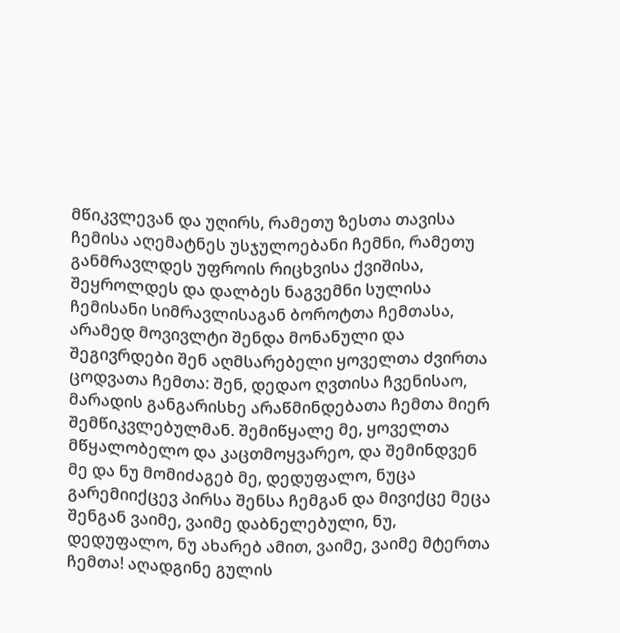მწიკვლევან და უღირს, რამეთუ ზესთა თავისა ჩემისა აღემატნეს უსჯულოებანი ჩემნი, რამეთუ განმრავლდეს უფროის რიცხვისა ქვიშისა, შეყროლდეს და დალბეს ნაგვემნი სულისა ჩემისანი სიმრავლისაგან ბოროტთა ჩემთასა, არამედ მოვივლტი შენდა მონანული და შეგივრდები შენ აღმსარებელი ყოველთა ძვირთა ცოდვათა ჩემთა: შენ, დედაო ღვთისა ჩვენისაო, მარადის განგარისხე არაწმინდებათა ჩემთა მიერ შემწიკვლებულმან. შემიწყალე მე, ყოველთა მწყალობელო და კაცთმოყვარეო, და შემინდვენ მე და ნუ მომიძაგებ მე, დედუფალო, ნუცა გარემიიქცევ პირსა შენსა ჩემგან და მივიქცე მეცა შენგან ვაიმე, ვაიმე დაბნელებული, ნუ, დედუფალო, ნუ ახარებ ამით, ვაიმე, ვაიმე მტერთა ჩემთა! აღადგინე გულის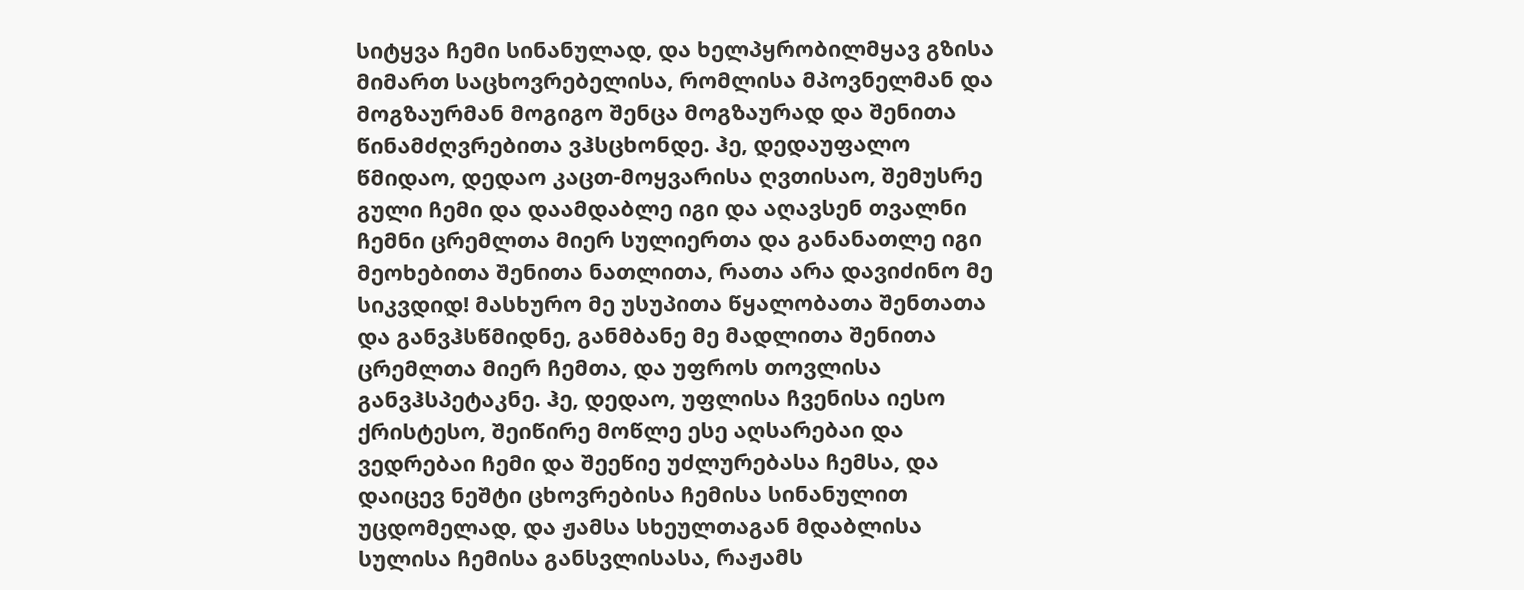სიტყვა ჩემი სინანულად, და ხელპყრობილმყავ გზისა მიმართ საცხოვრებელისა, რომლისა მპოვნელმან და მოგზაურმან მოგიგო შენცა მოგზაურად და შენითა წინამძღვრებითა ვჰსცხონდე. ჰე, დედაუფალო წმიდაო, დედაო კაცთ-მოყვარისა ღვთისაო, შემუსრე გული ჩემი და დაამდაბლე იგი და აღავსენ თვალნი ჩემნი ცრემლთა მიერ სულიერთა და განანათლე იგი მეოხებითა შენითა ნათლითა, რათა არა დავიძინო მე სიკვდიდ! მასხურო მე უსუპითა წყალობათა შენთათა და განვჰსწმიდნე, განმბანე მე მადლითა შენითა ცრემლთა მიერ ჩემთა, და უფროს თოვლისა განვჰსპეტაკნე. ჰე, დედაო, უფლისა ჩვენისა იესო ქრისტესო, შეიწირე მოწლე ესე აღსარებაი და ვედრებაი ჩემი და შეეწიე უძლურებასა ჩემსა, და დაიცევ ნეშტი ცხოვრებისა ჩემისა სინანულით უცდომელად, და ჟამსა სხეულთაგან მდაბლისა სულისა ჩემისა განსვლისასა, რაჟამს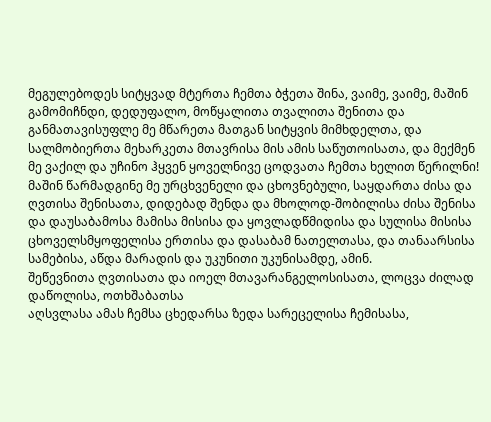მეგულებოდეს სიტყვად მტერთა ჩემთა ბჭეთა შინა, ვაიმე, ვაიმე, მაშინ გამომიჩნდი, დედუფალო, მოწყალითა თვალითა შენითა და განმათავისუფლე მე მწარეთა მათგან სიტყვის მიმხდელთა, და სალმობიერთა მეხარკეთა მთავრისა მის ამის საწუთოისათა, და მექმენ მე ვაქილ და უჩინო ჰყვენ ყოველნივე ცოდვათა ჩემთა ხელით წერილნი! მაშინ წარმადგინე მე ურცხვენელი და ცხოვნებული, საყდართა ძისა და ღვთისა შენისათა, დიდებად შენდა და მხოლოდ-შობილისა ძისა შენისა და დაუსაბამოსა მამისა მისისა და ყოვლადწმიდისა და სულისა მისისა ცხოველსმყოფელისა ერთისა და დასაბამ ნათელთასა, და თანაარსისა სამებისა, აწდა მარადის და უკუნითი უკუნისამდე, ამინ.
შეწევნითა ღვთისათა და იოელ მთავარანგელოსისათა, ლოცვა ძილად დაწოლისა, ოთხშაბათსა
აღსვლასა ამას ჩემსა ცხედარსა ზედა სარეცელისა ჩემისასა,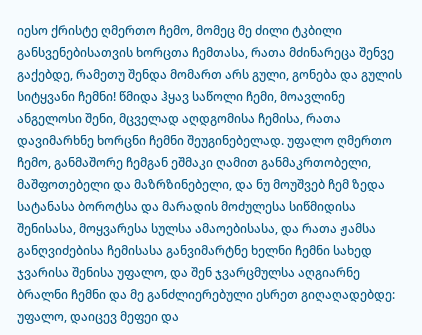იესო ქრისტე ღმერთო ჩემო, მომეც მე ძილი ტკბილი განსვენებისათვის ხორცთა ჩემთასა, რათა მძინარეცა შენვე გაქებდე, რამეთუ შენდა მომართ არს გული, გონება და გულის სიტყვანი ჩემნი! წმიდა ჰყავ საწოლი ჩემი, მოავლინე ანგელოსი შენი, მცველად აღდგომისა ჩემისა, რათა დავიმარხნე ხორცნი ჩემნი შეუგინებელად. უფალო ღმერთო ჩემო, განმაშორე ჩემგან ეშმაკი ღამით განმაკრთობელი, მაშფოთებელი და მაზრზინებელი, და ნუ მოუშვებ ჩემ ზედა სატანასა ბოროტსა და მარადის მოძულესა სიწმიდისა შენისასა, მოყვარესა სულსა ამაოებისასა, და რათა ჟამსა განღვიძებისა ჩემისასა განვიმარტნე ხელნი ჩემნი სახედ ჯვარისა შენისა უფალო, და შენ ჯვარცმულსა აღგიარნე ბრალნი ჩემნი და მე განძლიერებული ესრეთ გიღაღადებდე: უფალო, დაიცევ მეფეი და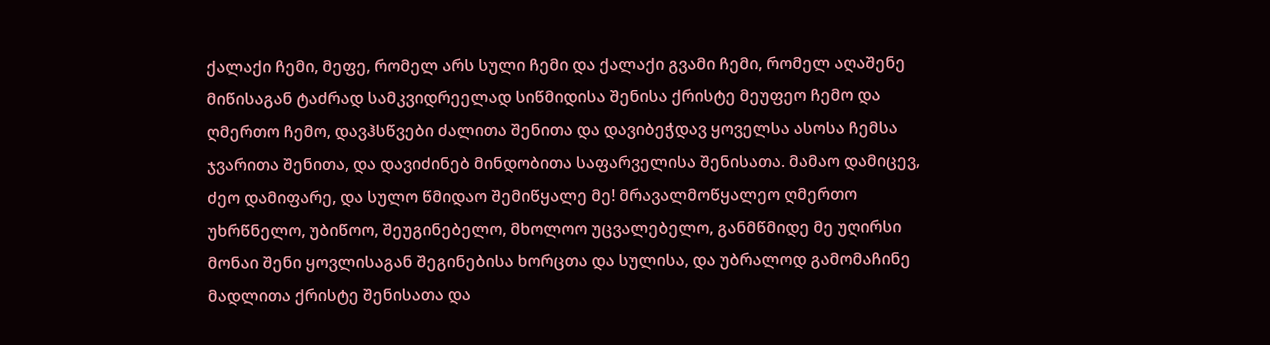ქალაქი ჩემი, მეფე, რომელ არს სული ჩემი და ქალაქი გვამი ჩემი, რომელ აღაშენე მიწისაგან ტაძრად სამკვიდრეელად სიწმიდისა შენისა ქრისტე მეუფეო ჩემო და ღმერთო ჩემო, დავჰსწვები ძალითა შენითა და დავიბეჭდავ ყოველსა ასოსა ჩემსა ჯვარითა შენითა, და დავიძინებ მინდობითა საფარველისა შენისათა. მამაო დამიცევ, ძეო დამიფარე, და სულო წმიდაო შემიწყალე მე! მრავალმოწყალეო ღმერთო უხრწნელო, უბიწოო, შეუგინებელო, მხოლოო უცვალებელო, განმწმიდე მე უღირსი მონაი შენი ყოვლისაგან შეგინებისა ხორცთა და სულისა, და უბრალოდ გამომაჩინე მადლითა ქრისტე შენისათა და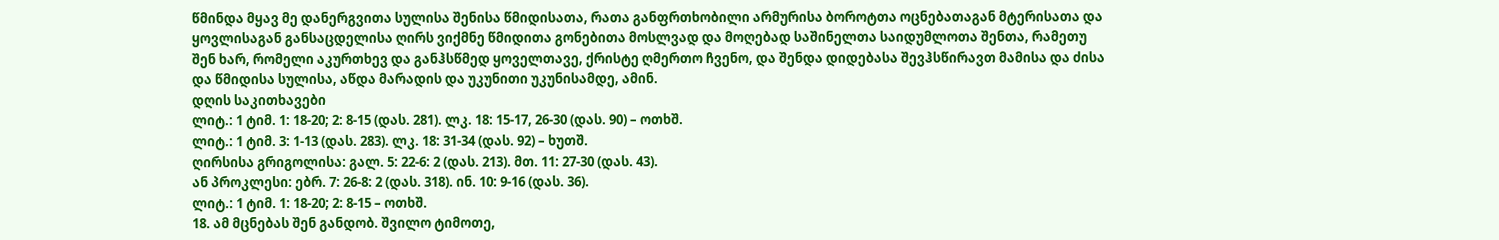წმინდა მყავ მე დანერგვითა სულისა შენისა წმიდისათა, რათა განფრთხობილი არმურისა ბოროტთა ოცნებათაგან მტერისათა და ყოვლისაგან განსაცდელისა ღირს ვიქმნე წმიდითა გონებითა მოსლვად და მოღებად საშინელთა საიდუმლოთა შენთა, რამეთუ შენ ხარ, რომელი აკურთხევ და განჰსწმედ ყოველთავე, ქრისტე ღმერთო ჩვენო, და შენდა დიდებასა შევჰსწირავთ მამისა და ძისა და წმიდისა სულისა, აწდა მარადის და უკუნითი უკუნისამდე, ამინ.
დღის საკითხავები
ლიტ.: 1 ტიმ. 1: 18-20; 2: 8-15 (დას. 281). ლკ. 18: 15-17, 26-30 (დას. 90) – ოთხშ.
ლიტ.: 1 ტიმ. 3: 1-13 (დას. 283). ლკ. 18: 31-34 (დას. 92) – ხუთშ.
ღირსისა გრიგოლისა: გალ. 5: 22-6: 2 (დას. 213). მთ. 11: 27-30 (დას. 43).
ან პროკლესი: ებრ. 7: 26-8: 2 (დას. 318). ინ. 10: 9-16 (დას. 36).
ლიტ.: 1 ტიმ. 1: 18-20; 2: 8-15 – ოთხშ.
18. ამ მცნებას შენ განდობ. შვილო ტიმოთე,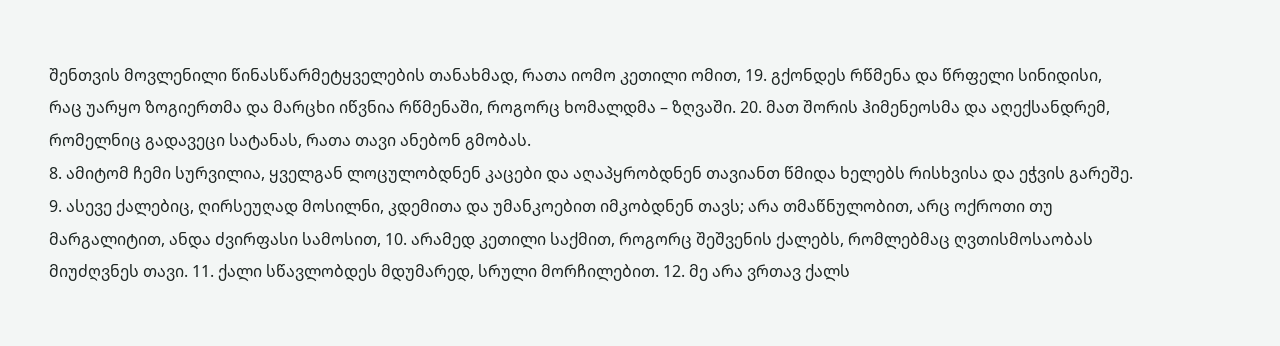შენთვის მოვლენილი წინასწარმეტყველების თანახმად, რათა იომო კეთილი ომით, 19. გქონდეს რწმენა და წრფელი სინიდისი, რაც უარყო ზოგიერთმა და მარცხი იწვნია რწმენაში, როგორც ხომალდმა – ზღვაში. 20. მათ შორის ჰიმენეოსმა და აღექსანდრემ, რომელნიც გადავეცი სატანას, რათა თავი ანებონ გმობას.
8. ამიტომ ჩემი სურვილია, ყველგან ლოცულობდნენ კაცები და აღაპყრობდნენ თავიანთ წმიდა ხელებს რისხვისა და ეჭვის გარეშე. 9. ასევე ქალებიც, ღირსეუღად მოსილნი, კდემითა და უმანკოებით იმკობდნენ თავს; არა თმაწნულობით, არც ოქროთი თუ მარგალიტით, ანდა ძვირფასი სამოსით, 10. არამედ კეთილი საქმით, როგორც შეშვენის ქალებს, რომლებმაც ღვთისმოსაობას მიუძღვნეს თავი. 11. ქალი სწავლობდეს მდუმარედ, სრული მორჩილებით. 12. მე არა ვრთავ ქალს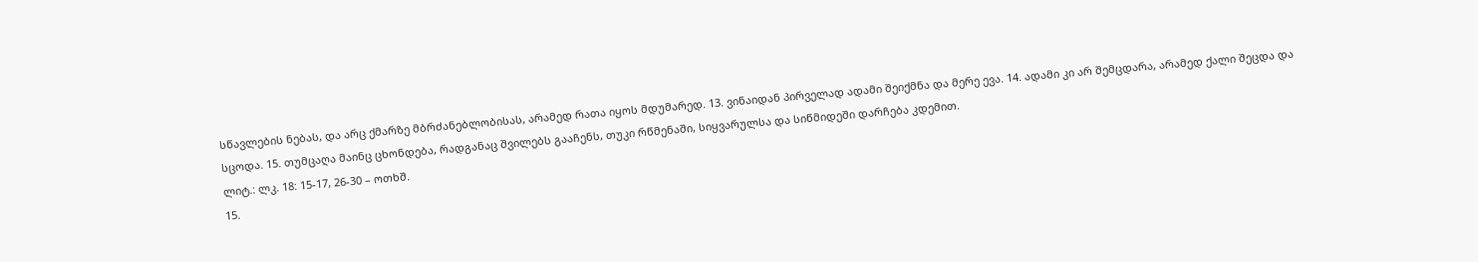სწავლების ნებას, და არც ქმარზე მბრძანებლობისას, არამედ რათა იყოს მდუმარედ. 13. ვინაიდან პირველად ადამი შეიქმნა და მერე ევა. 14. ადამი კი არ შემცდარა, არამედ ქალი შეცდა და სცოდა. 15. თუმცაღა მაინც ცხონდება, რადგანაც შვილებს გააჩენს, თუკი რწმენაში, სიყვარულსა და სიწმიდეში დარჩება კდემით.
ლიტ.: ლკ. 18: 15-17, 26-30 – ოთხშ.
15.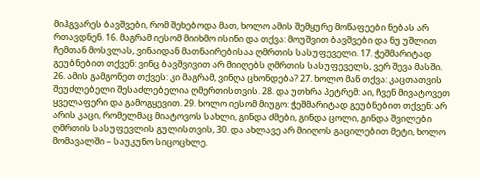მიჰგვარეს ბავშვები, რომ შეხებოდა მათ, ხოლო ამის შემყურე მოწაფეები ნებას არ რთავდნენ. 16. მაგრამ იესომ მიიხმო ისინი და თქვა: მოუშვით ბავშვები და ნუ უშლით ჩემთან მოსვლას, ვინაიდან მათნაირებისაა ღმრთის სასუფეველი. 17. ჭეშმარიტად გეუბნებით თქვენ: ვინც ბავშვივით არ მიიღებს ღმრთის სასუფეველს, ვერ შევა მასში.
26. ამის გამგონეთ თქვეს: კი მაგრამ, ვინღა ცხონდება? 27. ხოლო მან თქვა: კაცთათვის შეუძლებელი შესაძლებელია ღმერთისთვის. 28. და უთხრა პეტრემ: აი, ჩვენ მივატოვეთ ყველაფერი და გამოგყევით. 29. ხოლო იესომ მიუგო: ჭეშმარიტად გეუბნებით თქვენ: არ არის კაცი, რომელმაც მიატოვოს სახლი, გინდა ძმები, გინდა ცოლი, გინდა შვილები ღმრთის სასუფევლის გულისთვის, 30. და ახლავე არ მიიღოს გაცილებით მეტი, ხოლო მომავალში – საუკუნო სიცოცხლე.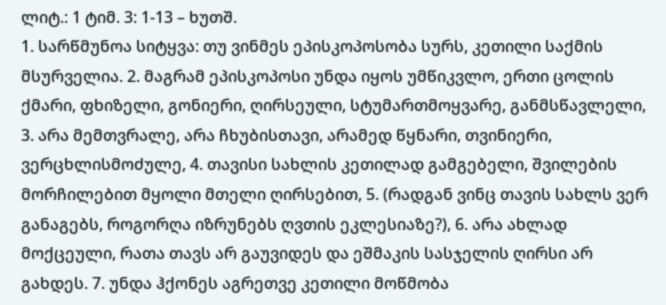ლიტ.: 1 ტიმ. 3: 1-13 – ხუთშ.
1. სარწმუნოა სიტყვა: თუ ვინმეს ეპისკოპოსობა სურს, კეთილი საქმის მსურველია. 2. მაგრამ ეპისკოპოსი უნდა იყოს უმწიკვლო, ერთი ცოლის ქმარი, ფხიზელი, გონიერი, ღირსეული, სტუმართმოყვარე, განმსწავლელი, 3. არა მემთვრალე, არა ჩხუბისთავი, არამედ წყნარი, თვინიერი, ვერცხლისმოძულე, 4. თავისი სახლის კეთილად გამგებელი, შვილების მორჩილებით მყოლი მთელი ღირსებით, 5. (რადგან ვინც თავის სახლს ვერ განაგებს, როგორღა იზრუნებს ღვთის ეკლესიაზე?), 6. არა ახლად მოქცეული, რათა თავს არ გაუვიდეს და ეშმაკის სასჯელის ღირსი არ გახდეს. 7. უნდა ჰქონეს აგრეთვე კეთილი მოწმობა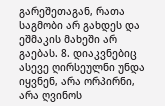გარეშეთაგან, რათა საგმობი არ გახდეს და ეშმაკის მახეში არ გაებას. 8. დიაკვნებიც ასევე ღირსეულნი უნდა იყვნენ, არა ორპირნი, არა ღვინოს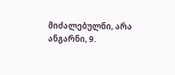მიძალებულნი, არა ანგარნი, 9.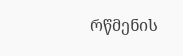რწმენის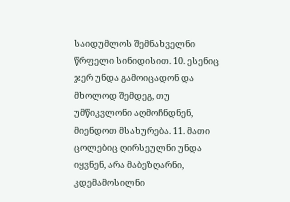საიდუმლოს შემნახველნი წრფელი სინიდისით. 10. ესენიც ჯერ უნდა გამოიცადონ და მხოლოდ შემდეგ, თუ უმწიკვლონი აღმოჩნდნენ, მიენდოთ მსახურება. 11. მათი ცოლებიც ღირსეულნი უნდა იყვნენ, არა მაბეზღარნი, კდემამოსილნი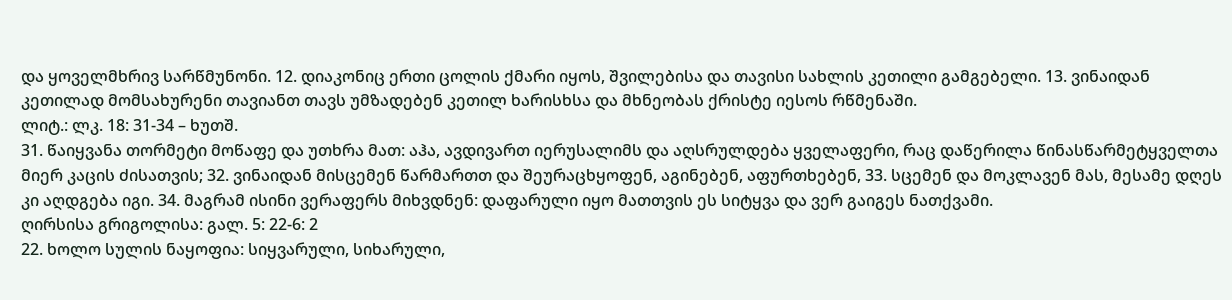და ყოველმხრივ სარწმუნონი. 12. დიაკონიც ერთი ცოლის ქმარი იყოს, შვილებისა და თავისი სახლის კეთილი გამგებელი. 13. ვინაიდან კეთილად მომსახურენი თავიანთ თავს უმზადებენ კეთილ ხარისხსა და მხნეობას ქრისტე იესოს რწმენაში.
ლიტ.: ლკ. 18: 31-34 – ხუთშ.
31. წაიყვანა თორმეტი მოწაფე და უთხრა მათ: აჰა, ავდივართ იერუსალიმს და აღსრულდება ყველაფერი, რაც დაწერილა წინასწარმეტყველთა მიერ კაცის ძისათვის; 32. ვინაიდან მისცემენ წარმართთ და შეურაცხყოფენ, აგინებენ, აფურთხებენ, 33. სცემენ და მოკლავენ მას, მესამე დღეს კი აღდგება იგი. 34. მაგრამ ისინი ვერაფერს მიხვდნენ: დაფარული იყო მათთვის ეს სიტყვა და ვერ გაიგეს ნათქვამი.
ღირსისა გრიგოლისა: გალ. 5: 22-6: 2
22. ხოლო სულის ნაყოფია: სიყვარული, სიხარული,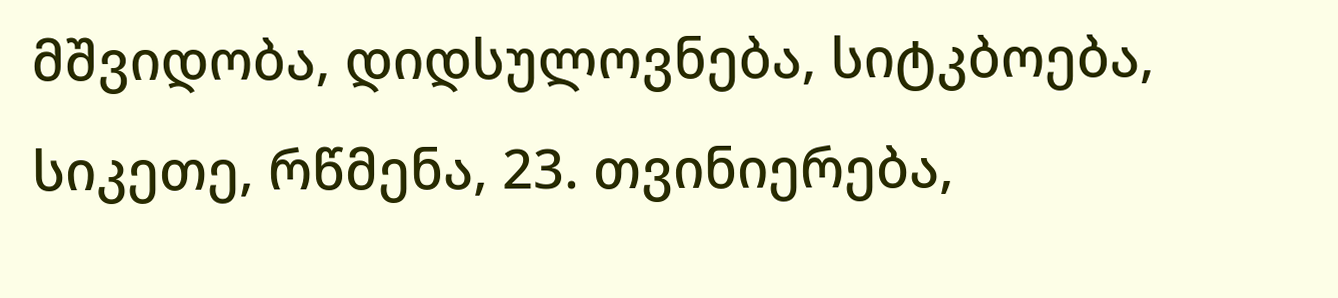მშვიდობა, დიდსულოვნება, სიტკბოება, სიკეთე, რწმენა, 23. თვინიერება,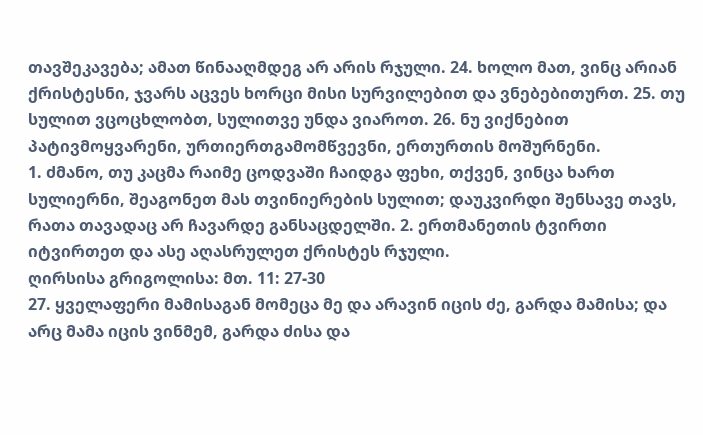თავშეკავება; ამათ წინააღმდეგ არ არის რჯული. 24. ხოლო მათ, ვინც არიან ქრისტესნი, ჯვარს აცვეს ხორცი მისი სურვილებით და ვნებებითურთ. 25. თუ სულით ვცოცხლობთ, სულითვე უნდა ვიაროთ. 26. ნუ ვიქნებით პატივმოყვარენი, ურთიერთგამომწვევნი, ერთურთის მოშურნენი.
1. ძმანო, თუ კაცმა რაიმე ცოდვაში ჩაიდგა ფეხი, თქვენ, ვინცა ხართ სულიერნი, შეაგონეთ მას თვინიერების სულით; დაუკვირდი შენსავე თავს, რათა თავადაც არ ჩავარდე განსაცდელში. 2. ერთმანეთის ტვირთი იტვირთეთ და ასე აღასრულეთ ქრისტეს რჯული.
ღირსისა გრიგოლისა: მთ. 11: 27-30
27. ყველაფერი მამისაგან მომეცა მე და არავინ იცის ძე, გარდა მამისა; და არც მამა იცის ვინმემ, გარდა ძისა და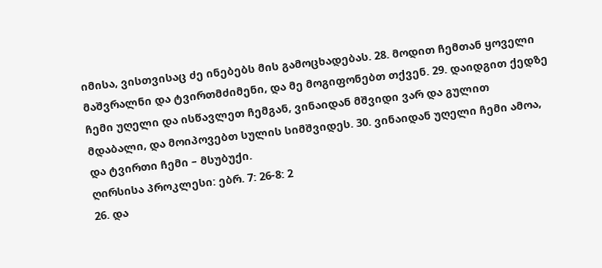იმისა, ვისთვისაც ძე ინებებს მის გამოცხადებას. 28. მოდით ჩემთან ყოველი მაშვრალნი და ტვირთმძიმენი, და მე მოგიფონებთ თქვენ. 29. დაიდგით ქედზე ჩემი უღელი და ისწავლეთ ჩემგან, ვინაიდან მშვიდი ვარ და გულით მდაბალი, და მოიპოვებთ სულის სიმშვიდეს. 30. ვინაიდან უღელი ჩემი ამოა, და ტვირთი ჩემი – მსუბუქი.
ღირსისა პროკლესი: ებრ. 7: 26-8: 2
26. და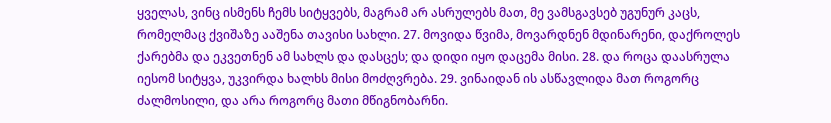ყველას, ვინც ისმენს ჩემს სიტყვებს, მაგრამ არ ასრულებს მათ, მე ვამსგავსებ უგუნურ კაცს, რომელმაც ქვიშაზე ააშენა თავისი სახლი. 27. მოვიდა წვიმა, მოვარდნენ მდინარენი, დაქროლეს ქარებმა და ეკვეთნენ ამ სახლს და დასცეს; და დიდი იყო დაცემა მისი. 28. და როცა დაასრულა იესომ სიტყვა, უკვირდა ხალხს მისი მოძღვრება. 29. ვინაიდან ის ასწავლიდა მათ როგორც ძალმოსილი, და არა როგორც მათი მწიგნობარნი.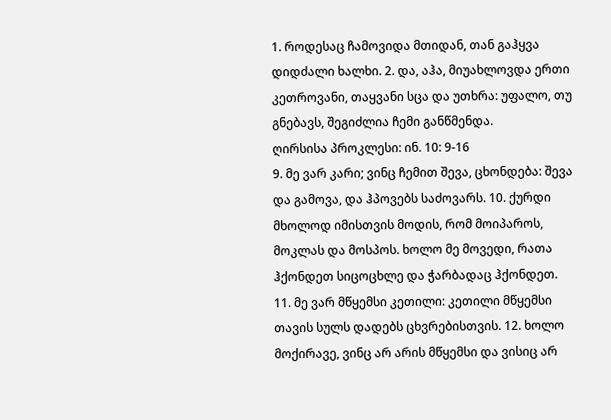1. როდესაც ჩამოვიდა მთიდან, თან გაჰყვა დიდძალი ხალხი. 2. და, აჰა, მიუახლოვდა ერთი კეთროვანი, თაყვანი სცა და უთხრა: უფალო, თუ გნებავს, შეგიძლია ჩემი განწმენდა.
ღირსისა პროკლესი: ინ. 10: 9-16
9. მე ვარ კარი; ვინც ჩემით შევა, ცხონდება: შევა და გამოვა, და ჰპოვებს საძოვარს. 10. ქურდი მხოლოდ იმისთვის მოდის, რომ მოიპაროს, მოკლას და მოსპოს. ხოლო მე მოვედი, რათა ჰქონდეთ სიცოცხლე და ჭარბადაც ჰქონდეთ. 11. მე ვარ მწყემსი კეთილი: კეთილი მწყემსი თავის სულს დადებს ცხვრებისთვის. 12. ხოლო მოქირავე, ვინც არ არის მწყემსი და ვისიც არ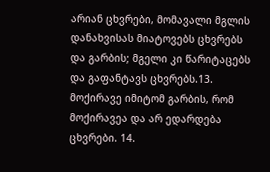არიან ცხვრები, მომავალი მგლის დანახვისას მიატოვებს ცხვრებს და გარბის; მგელი კი წარიტაცებს და გაფანტავს ცხვრებს.13. მოქირავე იმიტომ გარბის, რომ მოქირავეა და არ ედარდება ცხვრები. 14.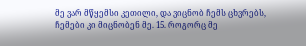მე ვარ მწყემსი კეთილი, და ვიცნობ ჩემს ცხვრებს, ჩემები კი მიცნობენ მე. 15. როგორც მე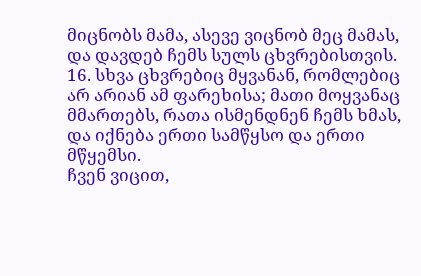მიცნობს მამა, ასევე ვიცნობ მეც მამას, და დავდებ ჩემს სულს ცხვრებისთვის. 16. სხვა ცხვრებიც მყვანან, რომლებიც არ არიან ამ ფარეხისა; მათი მოყვანაც მმართებს, რათა ისმენდნენ ჩემს ხმას, და იქნება ერთი სამწყსო და ერთი მწყემსი.
ჩვენ ვიცით,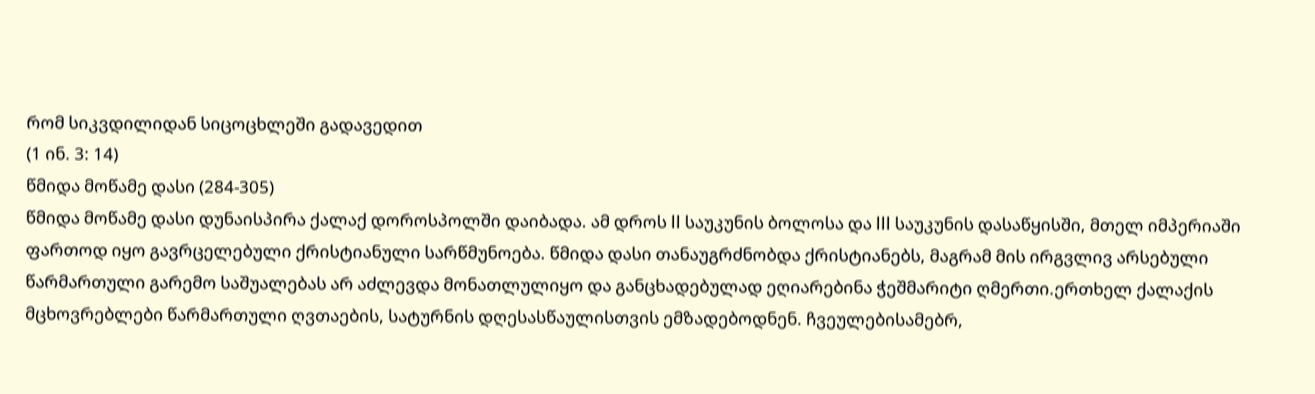რომ სიკვდილიდან სიცოცხლეში გადავედით
(1 ინ. 3: 14)
წმიდა მოწამე დასი (284-305)
წმიდა მოწამე დასი დუნაისპირა ქალაქ დოროსპოლში დაიბადა. ამ დროს II საუკუნის ბოლოსა და III საუკუნის დასაწყისში, მთელ იმპერიაში ფართოდ იყო გავრცელებული ქრისტიანული სარწმუნოება. წმიდა დასი თანაუგრძნობდა ქრისტიანებს, მაგრამ მის ირგვლივ არსებული წარმართული გარემო საშუალებას არ აძლევდა მონათლულიყო და განცხადებულად ეღიარებინა ჭეშმარიტი ღმერთი.ერთხელ ქალაქის მცხოვრებლები წარმართული ღვთაების, სატურნის დღესასწაულისთვის ემზადებოდნენ. ჩვეულებისამებრ,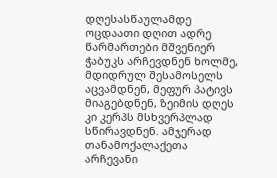დღესასწაულამდე ოცდაათი დღით ადრე წარმართები მშვენიერ ჭაბუკს არჩევდნენ ხოლმე, მდიდრულ შესამოსელს აცვამდნენ, მეფურ პატივს მიაგებდნენ, ზეიმის დღეს კი კერპს მსხვერპლად სწირავდნენ. ამჯერად თანამოქალაქეთა არჩევანი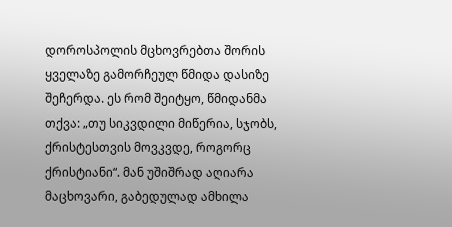დოროსპოლის მცხოვრებთა შორის ყველაზე გამორჩეულ წმიდა დასიზე შეჩერდა. ეს რომ შეიტყო, წმიდანმა თქვა: „თუ სიკვდილი მიწერია, სჯობს, ქრისტესთვის მოვკვდე, როგორც ქრისტიანი“. მან უშიშრად აღიარა მაცხოვარი, გაბედულად ამხილა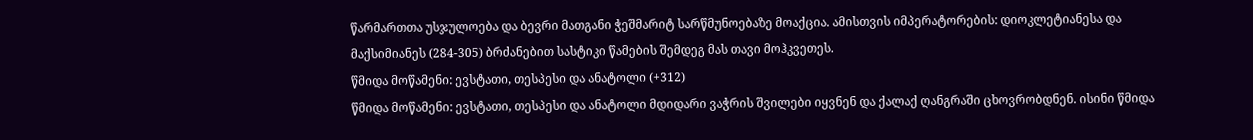წარმართთა უსჯულოება და ბევრი მათგანი ჭეშმარიტ სარწმუნოებაზე მოაქცია. ამისთვის იმპერატორების: დიოკლეტიანესა და მაქსიმიანეს (284-305) ბრძანებით სასტიკი წამების შემდეგ მას თავი მოჰკვეთეს.
წმიდა მოწამენი: ევსტათი, თესპესი და ანატოლი (+312)
წმიდა მოწამენი: ევსტათი, თესპესი და ანატოლი მდიდარი ვაჭრის შვილები იყვნენ და ქალაქ ღანგრაში ცხოვრობდნენ. ისინი წმიდა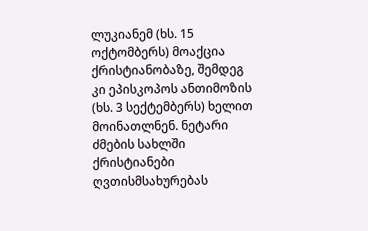ლუკიანემ (ხს. 15 ოქტომბერს) მოაქცია ქრისტიანობაზე, შემდეგ კი ეპისკოპოს ანთიმოზის (ხს. 3 სექტემბერს) ხელით მოინათლნენ. ნეტარი ძმების სახლში ქრისტიანები ღვთისმსახურებას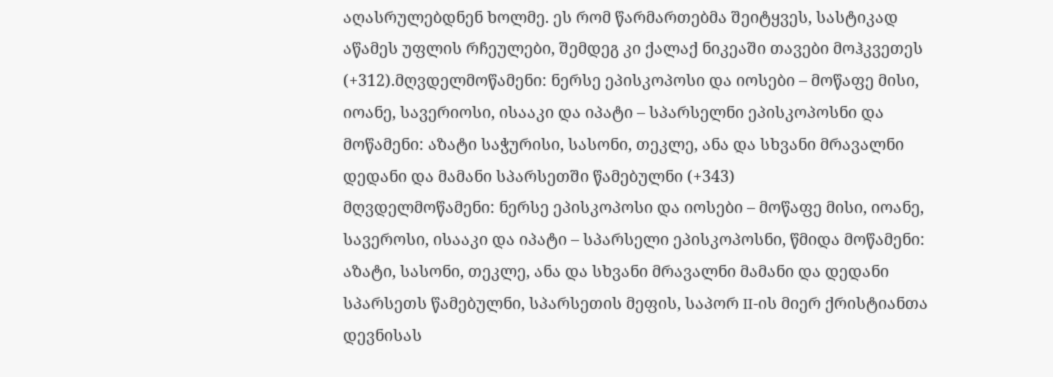აღასრულებდნენ ხოლმე. ეს რომ წარმართებმა შეიტყვეს, სასტიკად აწამეს უფლის რჩეულები, შემდეგ კი ქალაქ ნიკეაში თავები მოჰკვეთეს (+312).მღვდელმოწამენი: ნერსე ეპისკოპოსი და იოსები – მოწაფე მისი, იოანე, სავერიოსი, ისააკი და იპატი – სპარსელნი ეპისკოპოსნი და მოწამენი: აზატი საჭურისი, სასონი, თეკლე, ანა და სხვანი მრავალნი დედანი და მამანი სპარსეთში წამებულნი (+343)
მღვდელმოწამენი: ნერსე ეპისკოპოსი და იოსები – მოწაფე მისი, იოანე, სავეროსი, ისააკი და იპატი – სპარსელი ეპისკოპოსნი, წმიდა მოწამენი: აზატი, სასონი, თეკლე, ანა და სხვანი მრავალნი მამანი და დედანი სპარსეთს წამებულნი, სპარსეთის მეფის, საპორ II-ის მიერ ქრისტიანთა დევნისას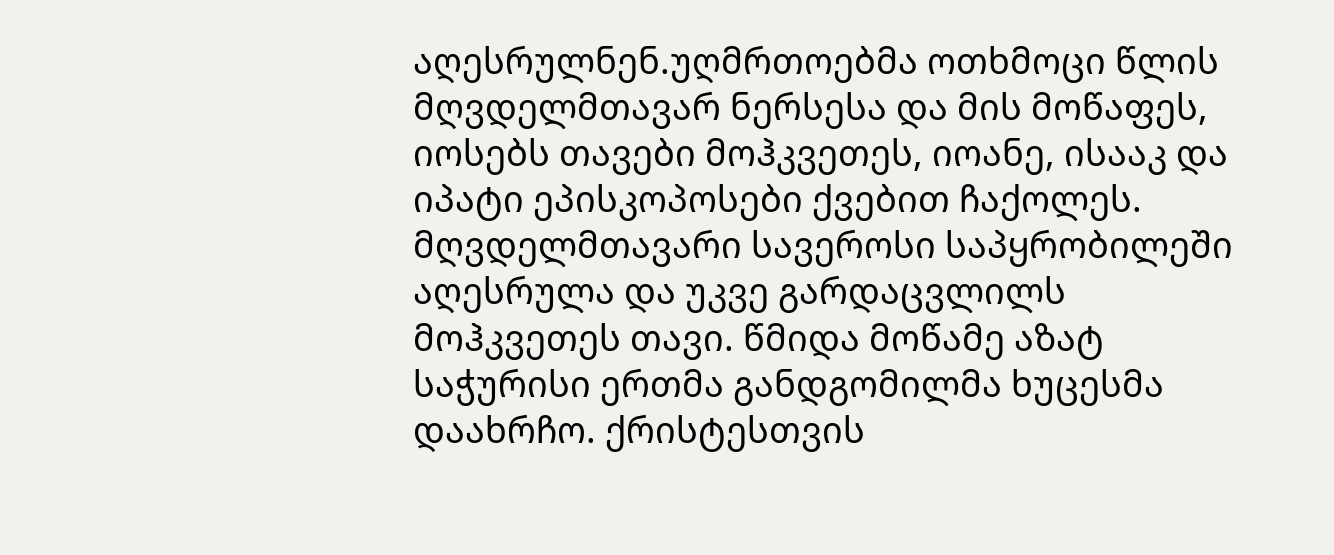აღესრულნენ.უღმრთოებმა ოთხმოცი წლის მღვდელმთავარ ნერსესა და მის მოწაფეს, იოსებს თავები მოჰკვეთეს, იოანე, ისააკ და იპატი ეპისკოპოსები ქვებით ჩაქოლეს. მღვდელმთავარი სავეროსი საპყრობილეში აღესრულა და უკვე გარდაცვლილს მოჰკვეთეს თავი. წმიდა მოწამე აზატ საჭურისი ერთმა განდგომილმა ხუცესმა დაახრჩო. ქრისტესთვის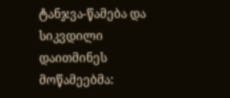ტანჯვა-წამება და სიკვდილი დაითმინეს მოწამეებმა: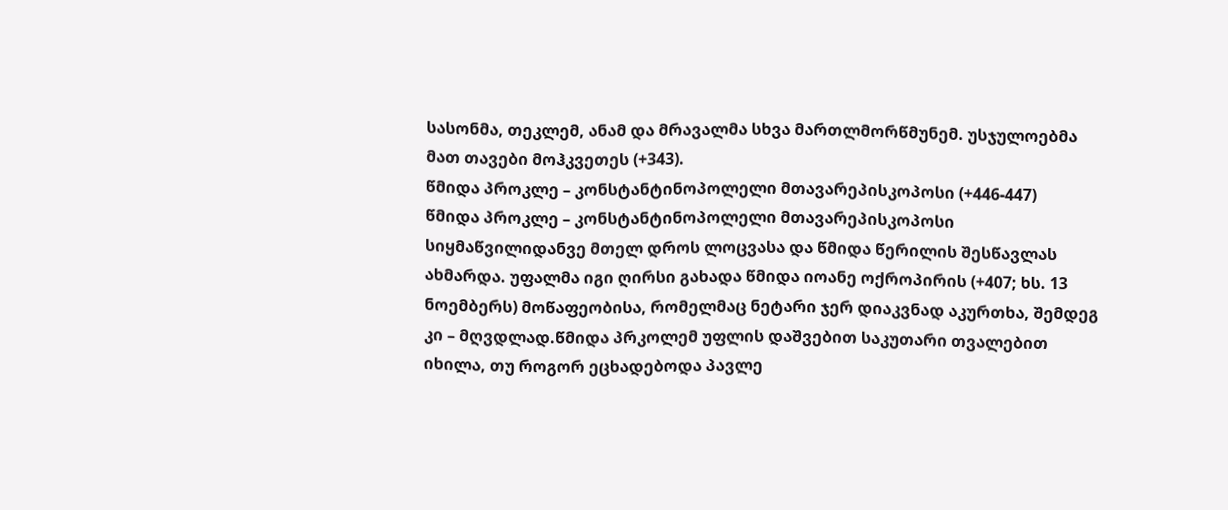სასონმა, თეკლემ, ანამ და მრავალმა სხვა მართლმორწმუნემ. უსჯულოებმა მათ თავები მოჰკვეთეს (+343).
წმიდა პროკლე – კონსტანტინოპოლელი მთავარეპისკოპოსი (+446-447)
წმიდა პროკლე – კონსტანტინოპოლელი მთავარეპისკოპოსი სიყმაწვილიდანვე მთელ დროს ლოცვასა და წმიდა წერილის შესწავლას ახმარდა. უფალმა იგი ღირსი გახადა წმიდა იოანე ოქროპირის (+407; ხს. 13 ნოემბერს) მოწაფეობისა, რომელმაც ნეტარი ჯერ დიაკვნად აკურთხა, შემდეგ კი – მღვდლად.წმიდა პრკოლემ უფლის დაშვებით საკუთარი თვალებით იხილა, თუ როგორ ეცხადებოდა პავლე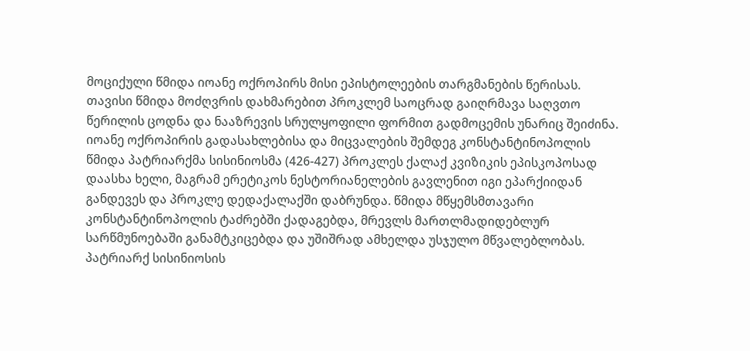მოციქული წმიდა იოანე ოქროპირს მისი ეპისტოლეების თარგმანების წერისას. თავისი წმიდა მოძღვრის დახმარებით პროკლემ საოცრად გაიღრმავა საღვთო წერილის ცოდნა და ნააზრევის სრულყოფილი ფორმით გადმოცემის უნარიც შეიძინა.
იოანე ოქროპირის გადასახლებისა და მიცვალების შემდეგ კონსტანტინოპოლის წმიდა პატრიარქმა სისინიოსმა (426-427) პროკლეს ქალაქ კვიზიკის ეპისკოპოსად დაასხა ხელი, მაგრამ ერეტიკოს ნესტორიანელების გავლენით იგი ეპარქიიდან განდევეს და პროკლე დედაქალაქში დაბრუნდა. წმიდა მწყემსმთავარი კონსტანტინოპოლის ტაძრებში ქადაგებდა, მრევლს მართლმადიდებლურ სარწმუნოებაში განამტკიცებდა და უშიშრად ამხელდა უსჯულო მწვალებლობას.
პატრიარქ სისინიოსის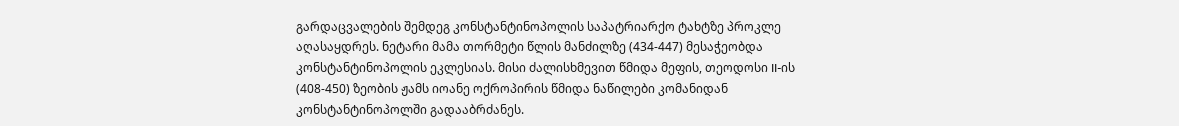გარდაცვალების შემდეგ კონსტანტინოპოლის საპატრიარქო ტახტზე პროკლე აღასაყდრეს. ნეტარი მამა თორმეტი წლის მანძილზე (434-447) მესაჭეობდა კონსტანტინოპოლის ეკლესიას. მისი ძალისხმევით წმიდა მეფის, თეოდოსი II-ის (408-450) ზეობის ჟამს იოანე ოქროპირის წმიდა ნაწილები კომანიდან კონსტანტინოპოლში გადააბრძანეს.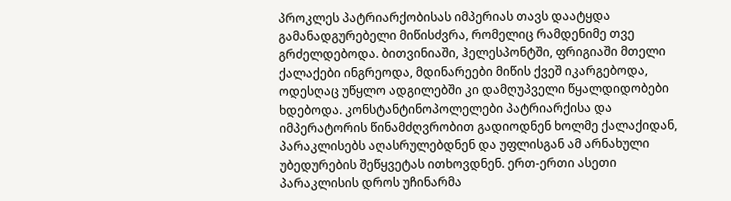პროკლეს პატრიარქობისას იმპერიას თავს დაატყდა გამანადგურებელი მიწისძვრა, რომელიც რამდენიმე თვე გრძელდებოდა. ბითვინიაში, ჰელესპონტში, ფრიგიაში მთელი ქალაქები ინგრეოდა, მდინარეები მიწის ქვეშ იკარგებოდა, ოდესღაც უწყლო ადგილებში კი დამღუპველი წყალდიდობები ხდებოდა. კონსტანტინოპოლელები პატრიარქისა და იმპერატორის წინამძღვრობით გადიოდნენ ხოლმე ქალაქიდან, პარაკლისებს აღასრულებდნენ და უფლისგან ამ არნახული უბედურების შეწყვეტას ითხოვდნენ. ერთ-ერთი ასეთი პარაკლისის დროს უჩინარმა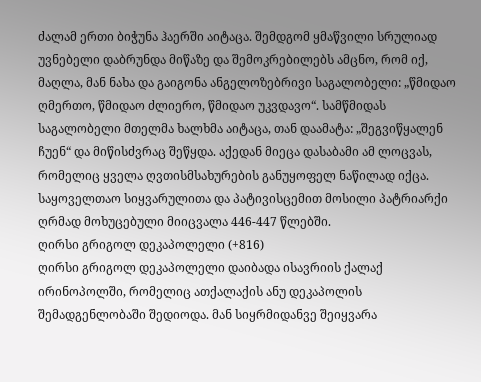ძალამ ერთი ბიჭუნა ჰაერში აიტაცა. შემდგომ ყმაწვილი სრულიად უვნებელი დაბრუნდა მიწაზე და შემოკრებილებს ამცნო, რომ იქ, მაღლა, მან ნახა და გაიგონა ანგელოზებრივი საგალობელი: „წმიდაო ღმერთო, წმიდაო ძლიერო, წმიდაო უკვდავო“. სამწმიდას საგალობელი მთელმა ხალხმა აიტაცა, თან დაამატა: „შეგვიწყალენ ჩუენ“ და მიწისძვრაც შეწყდა. აქედან მიეცა დასაბამი ამ ლოცვას, რომელიც ყველა ღვთისმსახურების განუყოფელ ნაწილად იქცა.
საყოველთაო სიყვარულითა და პატივისცემით მოსილი პატრიარქი ღრმად მოხუცებული მიიცვალა 446-447 წლებში.
ღირსი გრიგოლ დეკაპოლელი (+816)
ღირსი გრიგოლ დეკაპოლელი დაიბადა ისავრიის ქალაქ ირინოპოლში, რომელიც ათქალაქის ანუ დეკაპოლის შემადგენლობაში შედიოდა. მან სიყრმიდანვე შეიყვარა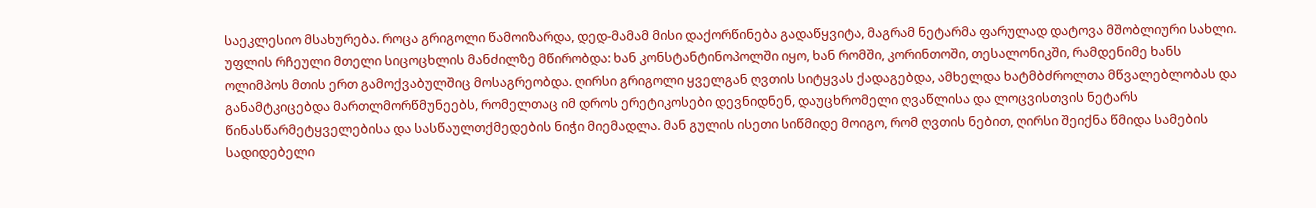საეკლესიო მსახურება. როცა გრიგოლი წამოიზარდა, დედ-მამამ მისი დაქორწინება გადაწყვიტა, მაგრამ ნეტარმა ფარულად დატოვა მშობლიური სახლი. უფლის რჩეული მთელი სიცოცხლის მანძილზე მწირობდა: ხან კონსტანტინოპოლში იყო, ხან რომში, კორინთოში, თესალონიკში, რამდენიმე ხანს ოლიმპოს მთის ერთ გამოქვაბულშიც მოსაგრეობდა. ღირსი გრიგოლი ყველგან ღვთის სიტყვას ქადაგებდა, ამხელდა ხატმბძროლთა მწვალებლობას და განამტკიცებდა მართლმორწმუნეებს, რომელთაც იმ დროს ერეტიკოსები დევნიდნენ, დაუცხრომელი ღვაწლისა და ლოცვისთვის ნეტარს წინასწარმეტყველებისა და სასწაულთქმედების ნიჭი მიემადლა. მან გულის ისეთი სიწმიდე მოიგო, რომ ღვთის ნებით, ღირსი შეიქნა წმიდა სამების სადიდებელი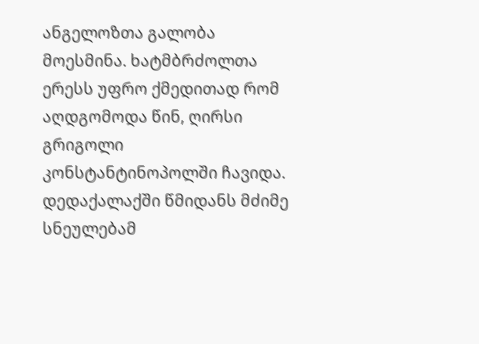ანგელოზთა გალობა მოესმინა. ხატმბრძოლთა ერესს უფრო ქმედითად რომ აღდგომოდა წინ, ღირსი გრიგოლი კონსტანტინოპოლში ჩავიდა. დედაქალაქში წმიდანს მძიმე სნეულებამ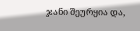ჯანი შეურყია და,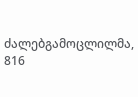ძალებგამოცლილმა, 816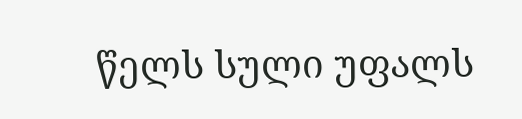წელს სული უფალს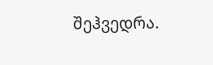შეჰვედრა.